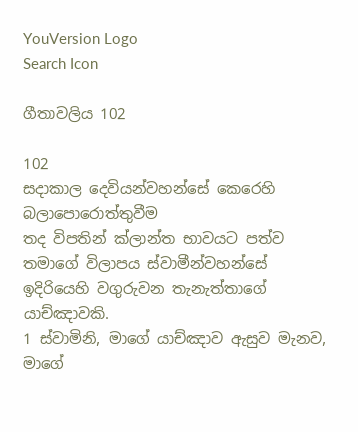YouVersion Logo
Search Icon

ගීතාවලිය 102

102
සදාකාල දෙවියන්වහන්සේ කෙරෙහි බලාපොරොත්තුවීම
තද විපතින් ක්ලාන්ත භාවයට පත්ව තමාගේ විලාපය ස්වාමීන්වහන්සේ ඉදිරියෙහි වගුරුවන තැනැත්තාගේ යාච්ඤාවකි.
1 ස්වාමිනි, මාගේ යාච්ඤාව ඇසුව මැනව, මාගේ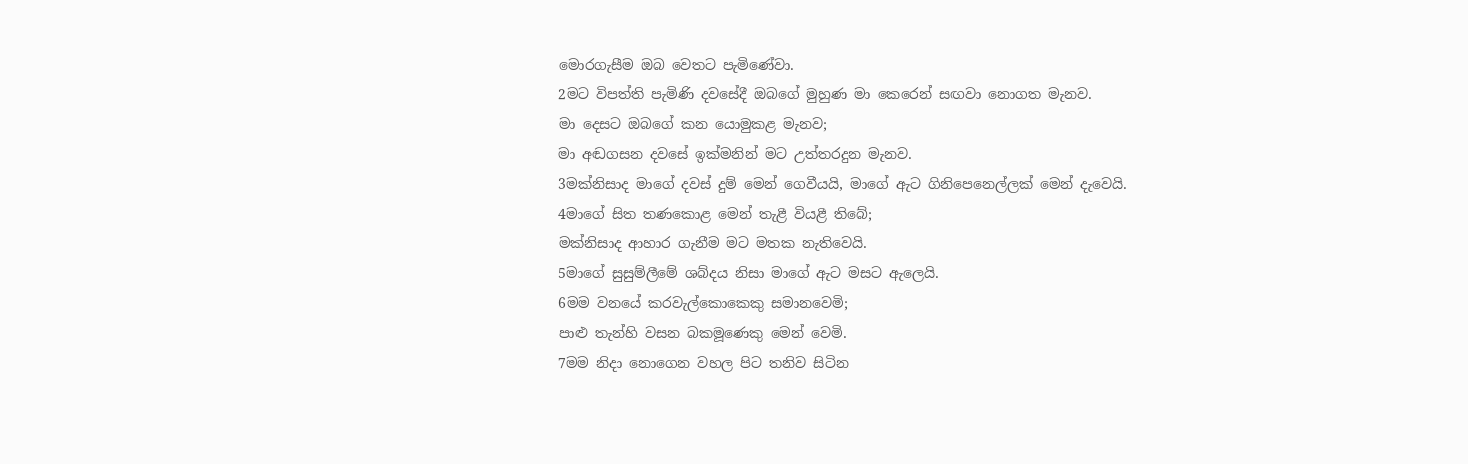මොරගැසීම ඔබ වෙතට පැමිණේවා.
2මට විපත්ති පැමිණි දවසේදී ඔබගේ මුහුණ මා කෙරෙන් සඟවා නොගත මැනව.
මා දෙසට ඔබගේ කන යොමුකළ මැනව;
මා අඬගසන දවසේ ඉක්මනින් මට උත්තරදුන මැනව.
3මක්නිසාද මාගේ දවස් දුම් මෙන් ගෙවීයයි, මාගේ ඇට ගිනිපෙනෙල්ලක් මෙන් දැවෙයි.
4මාගේ සිත තණකොළ මෙන් තැළී වියළී තිබේ;
මක්නිසාද ආහාර ගැනීම මට මතක නැතිවෙයි.
5මාගේ සුසුම්ලීමේ ශබ්දය නිසා මාගේ ඇට මසට ඇලෙයි.
6මම වනයේ කරවැල්කොකෙකු සමානවෙමි;
පාළු තැන්හි වසන බකමූණෙකු මෙන් වෙමි.
7මම නිදා නොගෙන වහල පිට තනිව සිටින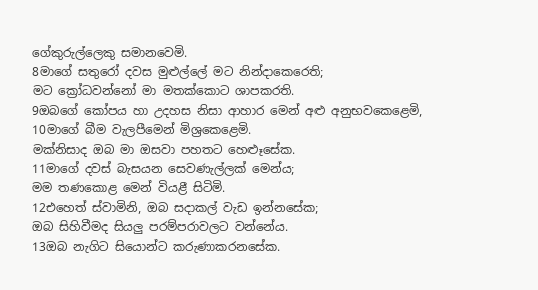ගේකුරුල්ලෙකු සමානවෙමි.
8මාගේ සතුරෝ දවස මුළුල්ලේ මට නින්දාකෙරෙති;
මට ක්‍රෝධවන්නෝ මා මතක්කොට ශාපකරති.
9ඔබගේ කෝපය හා උදහස නිසා ආහාර මෙන් අළු අනුභවකෙළෙමි,
10මාගේ බීම වැලපීමෙන් මිශ්‍රකෙළෙමි.
මක්නිසාද ඔබ මා ඔසවා පහතට හෙළූසේක.
11මාගේ දවස් බැසයන සෙවණැල්ලක් මෙන්ය;
මම තණකොළ මෙන් වියළී සිටිමි.
12එහෙත් ස්වාමිනි, ඔබ සදාකල් වැඩ ඉන්නසේක;
ඔබ සිහිවීමද සියලු පරම්පරාවලට වන්නේය.
13ඔබ නැගිට සියොන්ට කරුණාකරනසේක.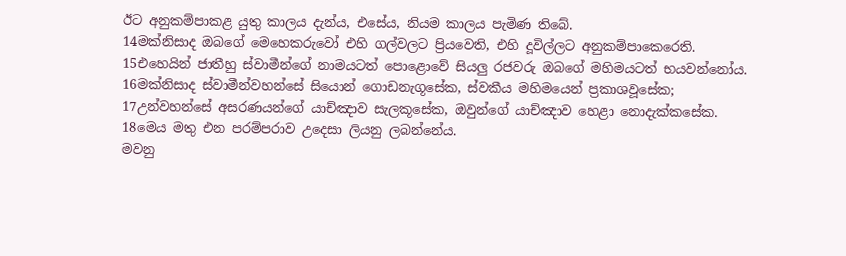ඊට අනුකම්පාකළ යුතු කාලය දැන්ය, එසේය, නියම කාලය පැමිණ තිබේ.
14මක්නිසාද ඔබගේ මෙහෙකරුවෝ එහි ගල්වලට ප්‍රියවෙති, එහි දූවිල්ලට අනුකම්පාකෙරෙති.
15එහෙයින් ජාතීහු ස්වාමීන්ගේ නාමයටත් පොළොවේ සියලු රජවරු ඔබගේ මහිමයටත් භයවන්නෝය.
16මක්නිසාද ස්වාමීන්වහන්සේ සියොන් ගොඩනැගූසේක, ස්වකීය මහිමයෙන් ප්‍රකාශවූසේක;
17උන්වහන්සේ අසරණයන්ගේ යාච්ඤාව සැලකූසේක, ඔවුන්ගේ යාච්ඤාව හෙළා නොදැක්කසේක.
18මෙය මතු එන පරම්පරාව උදෙසා ලියනු ලබන්නේය.
මවනු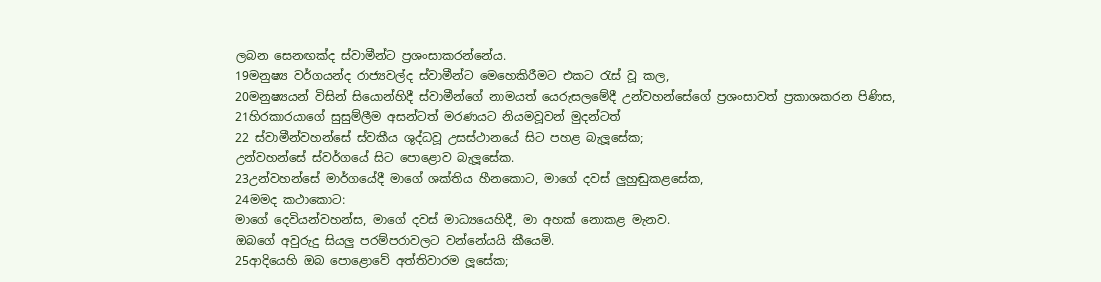ලබන සෙනඟක්ද ස්වාමීන්ට ප්‍රශංසාකරන්නේය.
19මනුෂ්‍ය වර්ගයන්ද රාජ්‍යවල්ද ස්වාමීන්ට මෙහෙකිරීමට එකට රැස් වූ කල,
20මනුෂ්‍යයන් විසින් සියොන්හිදී ස්වාමීන්ගේ නාමයත් යෙරුසලමේදී උන්වහන්සේගේ ප්‍රශංසාවත් ප්‍රකාශකරන පිණිස,
21හිරකාරයාගේ සුසුම්ලීම අසන්ටත් මරණයට නියමවූවන් මුදන්ටත්
22 ස්වාමීන්වහන්සේ ස්වකීය ශුද්ධවූ උසස්ථානයේ සිට පහළ බැලූසේක;
උන්වහන්සේ ස්වර්ගයේ සිට පොළොව බැලූසේක.
23උන්වහන්සේ මාර්ගයේදී මාගේ ශක්තිය හීනකොට, මාගේ දවස් ලුහුඬුකළසේක,
24මමද කථාකොට:
මාගේ දෙවියන්වහන්ස, මාගේ දවස් මාධ්‍යයෙහිදී, මා අහක් නොකළ මැනව.
ඔබගේ අවුරුදු සියලු පරම්පරාවලට වන්නේයයි කීයෙමි.
25ආදියෙහි ඔබ පොළොවේ අත්තිවාරම ලූසේක;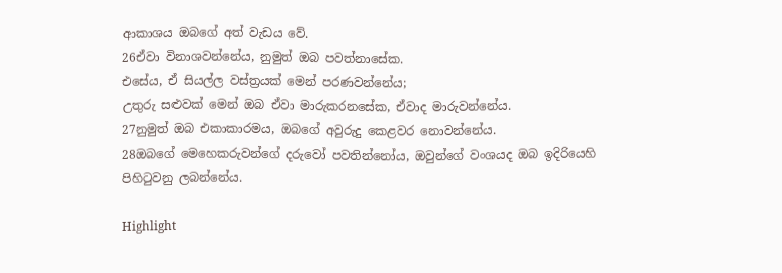ආකාශය ඔබගේ අත් වැඩය වේ.
26ඒවා විනාශවන්නේය, නුමුත් ඔබ පවත්නාසේක.
එසේය, ඒ සියල්ල වස්ත්‍රයක් මෙන් පරණවන්නේය;
උතුරු සළුවක් මෙන් ඔබ ඒවා මාරුකරනසේක, ඒවාද මාරුවන්නේය.
27නුමුත් ඔබ එකාකාරමය, ඔබගේ අවුරුදු කෙළවර නොවන්නේය.
28ඔබගේ මෙහෙකරුවන්ගේ දරුවෝ පවතින්නෝය, ඔවුන්ගේ වංශයද ඔබ ඉදිරියෙහි පිහිටුවනු ලබන්නේය.

Highlight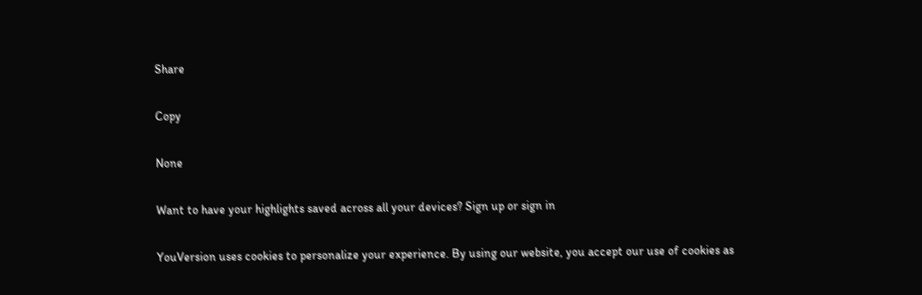Share

Copy

None

Want to have your highlights saved across all your devices? Sign up or sign in

YouVersion uses cookies to personalize your experience. By using our website, you accept our use of cookies as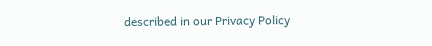described in our Privacy Policy